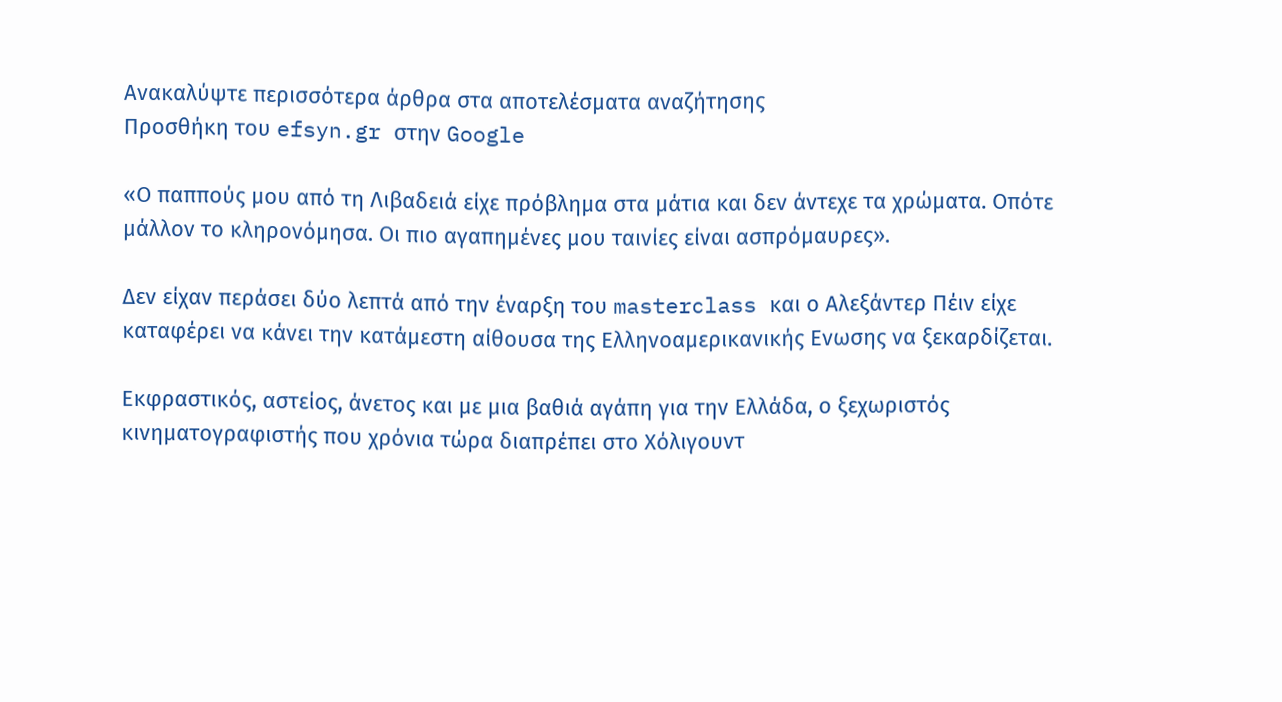Ανακαλύψτε περισσότερα άρθρα στα αποτελέσματα αναζήτησης
Προσθήκη του efsyn.gr στην Google

«Ο παππούς μου από τη Λιβαδειά είχε πρόβλημα στα μάτια και δεν άντεχε τα χρώματα. Οπότε μάλλον το κληρονόμησα. Οι πιο αγαπημένες μου ταινίες είναι ασπρόμαυρες».

Δεν είχαν περάσει δύο λεπτά από την έναρξη του masterclass και ο Αλεξάντερ Πέιν είχε καταφέρει να κάνει την κατάμεστη αίθουσα της Ελληνοαμερικανικής Ενωσης να ξεκαρδίζεται.

Εκφραστικός, αστείος, άνετος και με μια βαθιά αγάπη για την Ελλάδα, ο ξεχωριστός κινηματογραφιστής που χρόνια τώρα διαπρέπει στο Χόλιγουντ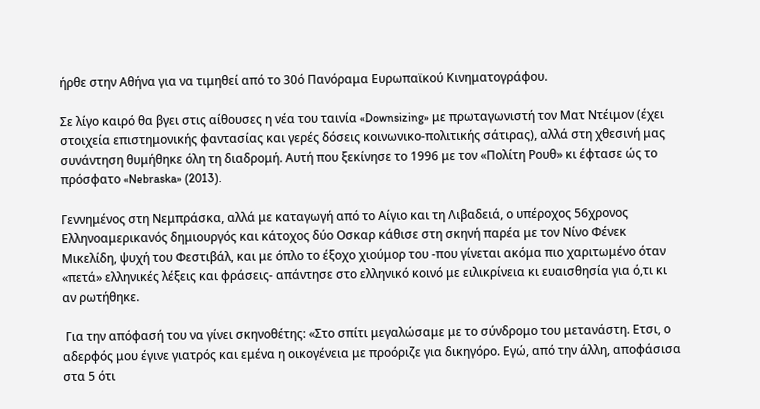ήρθε στην Αθήνα για να τιμηθεί από το 30ό Πανόραμα Ευρωπαϊκού Κινηματογράφου.

Σε λίγο καιρό θα βγει στις αίθουσες η νέα του ταινία «Downsizing» με πρωταγωνιστή τον Ματ Ντέιμον (έχει στοιχεία επιστημονικής φαντασίας και γερές δόσεις κοινωνικο-πολιτικής σάτιρας), αλλά στη χθεσινή μας συνάντηση θυμήθηκε όλη τη διαδρομή. Αυτή που ξεκίνησε το 1996 με τον «Πολίτη Ρουθ» κι έφτασε ώς το πρόσφατο «Nebraska» (2013).

Γεννημένος στη Νεμπράσκα, αλλά με καταγωγή από το Αίγιο και τη Λιβαδειά, ο υπέροχος 56χρονος Ελληνοαμερικανός δημιουργός και κάτοχος δύο Οσκαρ κάθισε στη σκηνή παρέα με τον Νίνο Φένεκ Μικελίδη, ψυχή του Φεστιβάλ, και με όπλο το έξοχο χιούμορ του -που γίνεται ακόμα πιο χαριτωμένο όταν «πετά» ελληνικές λέξεις και φράσεις- απάντησε στο ελληνικό κοινό με ειλικρίνεια κι ευαισθησία για ό,τι κι αν ρωτήθηκε.

 Για την απόφασή του να γίνει σκηνοθέτης: «Στο σπίτι μεγαλώσαμε με το σύνδρομο του μετανάστη. Ετσι, ο αδερφός μου έγινε γιατρός και εμένα η οικογένεια με προόριζε για δικηγόρο. Εγώ, από την άλλη, αποφάσισα στα 5 ότι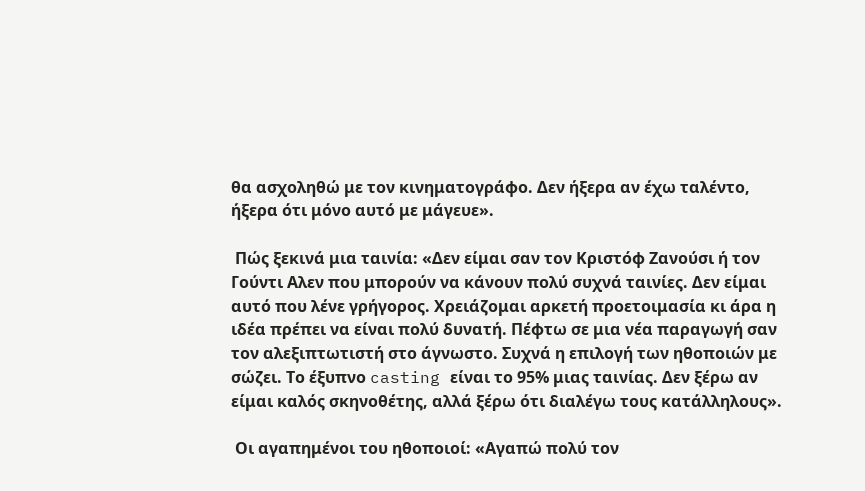θα ασχοληθώ με τον κινηματογράφο. Δεν ήξερα αν έχω ταλέντο, ήξερα ότι μόνο αυτό με μάγευε».

 Πώς ξεκινά μια ταινία: «Δεν είμαι σαν τον Κριστόφ Ζανούσι ή τον Γούντι Αλεν που μπορούν να κάνουν πολύ συχνά ταινίες. Δεν είμαι αυτό που λένε γρήγορος. Χρειάζομαι αρκετή προετοιμασία κι άρα η ιδέα πρέπει να είναι πολύ δυνατή. Πέφτω σε μια νέα παραγωγή σαν τον αλεξιπτωτιστή στο άγνωστο. Συχνά η επιλογή των ηθοποιών με σώζει. Το έξυπνο casting είναι το 95% μιας ταινίας. Δεν ξέρω αν είμαι καλός σκηνοθέτης, αλλά ξέρω ότι διαλέγω τους κατάλληλους».

 Οι αγαπημένοι του ηθοποιοί: «Αγαπώ πολύ τον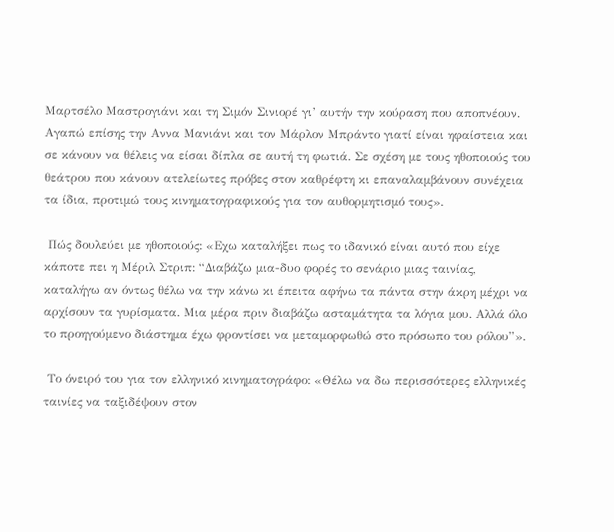Μαρτσέλο Μαστρογιάνι και τη Σιμόν Σινιορέ γι’ αυτήν την κούραση που αποπνέουν. Αγαπώ επίσης την Αννα Μανιάνι και τον Μάρλον Μπράντο γιατί είναι ηφαίστεια και σε κάνουν να θέλεις να είσαι δίπλα σε αυτή τη φωτιά. Σε σχέση με τους ηθοποιούς του θεάτρου που κάνουν ατελείωτες πρόβες στον καθρέφτη κι επαναλαμβάνουν συνέχεια τα ίδια, προτιμώ τους κινηματογραφικούς για τον αυθορμητισμό τους».

 Πώς δουλεύει με ηθοποιούς: «Εχω καταλήξει πως το ιδανικό είναι αυτό που είχε κάποτε πει η Μέριλ Στριπ: “Διαβάζω μια-δυο φορές το σενάριο μιας ταινίας, καταλήγω αν όντως θέλω να την κάνω κι έπειτα αφήνω τα πάντα στην άκρη μέχρι να αρχίσουν τα γυρίσματα. Μια μέρα πριν διαβάζω ασταμάτητα τα λόγια μου. Αλλά όλο το προηγούμενο διάστημα έχω φροντίσει να μεταμορφωθώ στο πρόσωπο του ρόλου”».

 Το όνειρό του για τον ελληνικό κινηματογράφο: «Θέλω να δω περισσότερες ελληνικές ταινίες να ταξιδέψουν στον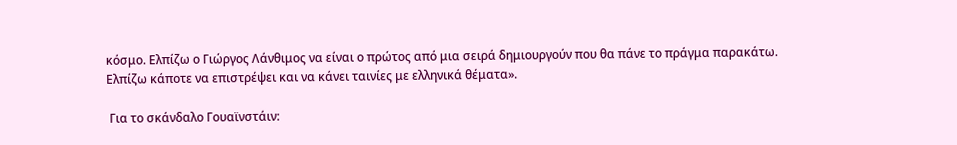κόσμο. Ελπίζω ο Γιώργος Λάνθιμος να είναι ο πρώτος από μια σειρά δημιουργούν που θα πάνε το πράγμα παρακάτω. Ελπίζω κάποτε να επιστρέψει και να κάνει ταινίες με ελληνικά θέματα».

 Για το σκάνδαλο Γουαϊνστάιν: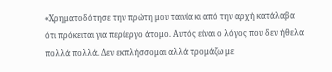«Χρηματοδότησε την πρώτη μου ταινία κι από την αρχή κατάλαβα ότι πρόκειται για περίεργο άτομο. Αυτός είναι ο λόγος που δεν ήθελα πολλά πολλά. Δεν εκπλήσσομαι αλλά τρομάζω με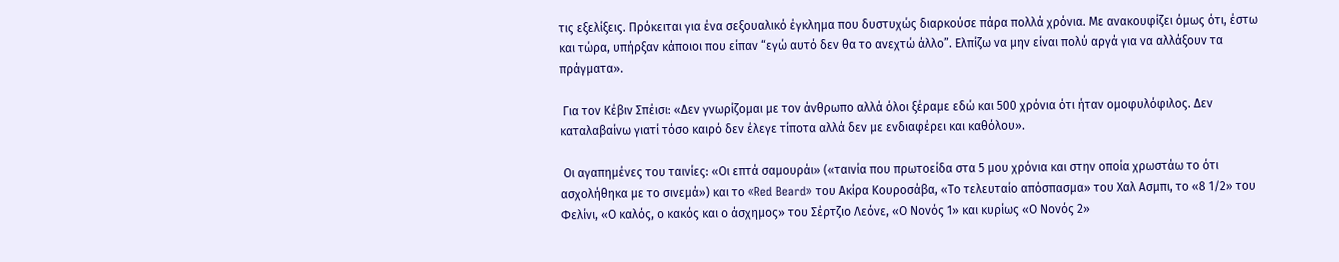τις εξελίξεις. Πρόκειται για ένα σεξουαλικό έγκλημα που δυστυχώς διαρκούσε πάρα πολλά χρόνια. Με ανακουφίζει όμως ότι, έστω και τώρα, υπήρξαν κάποιοι που είπαν “εγώ αυτό δεν θα το ανεχτώ άλλο”. Ελπίζω να μην είναι πολύ αργά για να αλλάξουν τα πράγματα».

 Για τον Κέβιν Σπέισι: «Δεν γνωρίζομαι με τον άνθρωπο αλλά όλοι ξέραμε εδώ και 500 χρόνια ότι ήταν ομοφυλόφιλος. Δεν καταλαβαίνω γιατί τόσο καιρό δεν έλεγε τίποτα αλλά δεν με ενδιαφέρει και καθόλου».

 Οι αγαπημένες του ταινίες: «Οι επτά σαμουράι» («ταινία που πρωτοείδα στα 5 μου χρόνια και στην οποία χρωστάω το ότι ασχολήθηκα με το σινεμά») και το «Red Beard» του Ακίρα Κουροσάβα, «Το τελευταίο απόσπασμα» του Χαλ Ασμπι, το «8 1/2» του Φελίνι, «Ο καλός, ο κακός και ο άσχημος» του Σέρτζιο Λεόνε, «Ο Νονός 1» και κυρίως «Ο Νονός 2»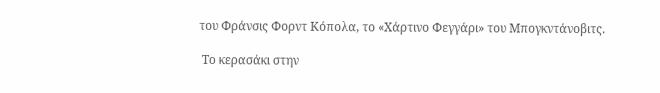του Φράνσις Φορντ Κόπολα, το «Χάρτινο Φεγγάρι» του Μπογκντάνοβιτς.

 Tο κερασάκι στην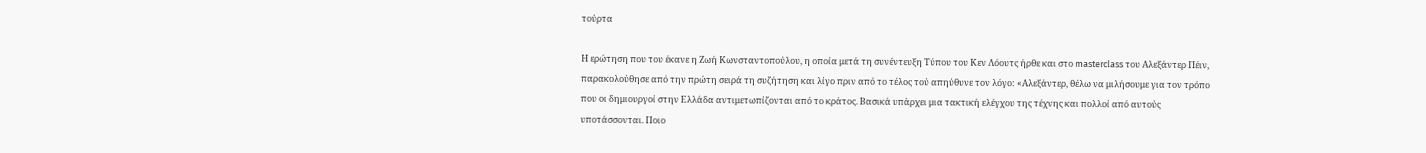τούρτα

Η ερώτηση που του έκανε η Ζωή Κωνσταντοπούλου, η οποία μετά τη συνέντευξη Τύπου του Κεν Λόουτς ήρθε και στο masterclass του Αλεξάντερ Πέιν, παρακολούθησε από την πρώτη σειρά τη συζήτηση και λίγο πριν από το τέλος τού απηύθυνε τον λόγο: «Αλεξάντερ, θέλω να μιλήσουμε για τον τρόπο που οι δημιουργοί στην Ελλάδα αντιμετωπίζονται από το κράτος. Βασικά υπάρχει μια τακτική ελέγχου της τέχνης και πολλοί από αυτούς υποτάσσονται. Ποιο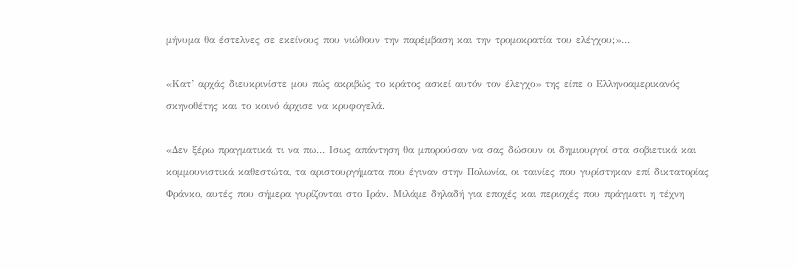μήνυμα θα έστελνες σε εκείνους που νιώθουν την παρέμβαση και την τρομοκρατία του ελέγχου;»…

«Κατ’ αρχάς διευκρινίστε μου πώς ακριβώς το κράτος ασκεί αυτόν τον έλεγχο» της είπε ο Ελληνοαμερικανός σκηνοθέτης και το κοινό άρχισε να κρυφογελά.

«Δεν ξέρω πραγματικά τι να πω… Ισως απάντηση θα μπορούσαν να σας δώσουν οι δημιουργοί στα σοβιετικά και κομμουνιστικά καθεστώτα, τα αριστουργήματα που έγιναν στην Πολωνία, οι ταινίες που γυρίστηκαν επί δικτατορίας Φράνκο, αυτές που σήμερα γυρίζονται στο Ιράν. Μιλάμε δηλαδή για εποχές και περιοχές που πράγματι η τέχνη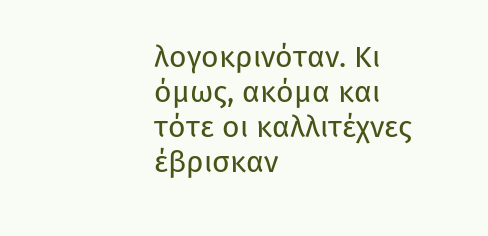λογοκρινόταν. Κι όμως, ακόμα και τότε οι καλλιτέχνες έβρισκαν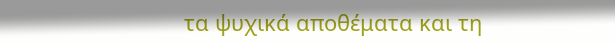τα ψυχικά αποθέματα και τη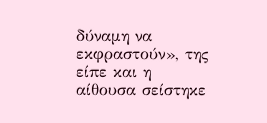δύναμη να εκφραστούν», της είπε και η αίθουσα σείστηκε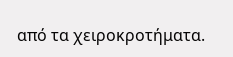από τα χειροκροτήματα.